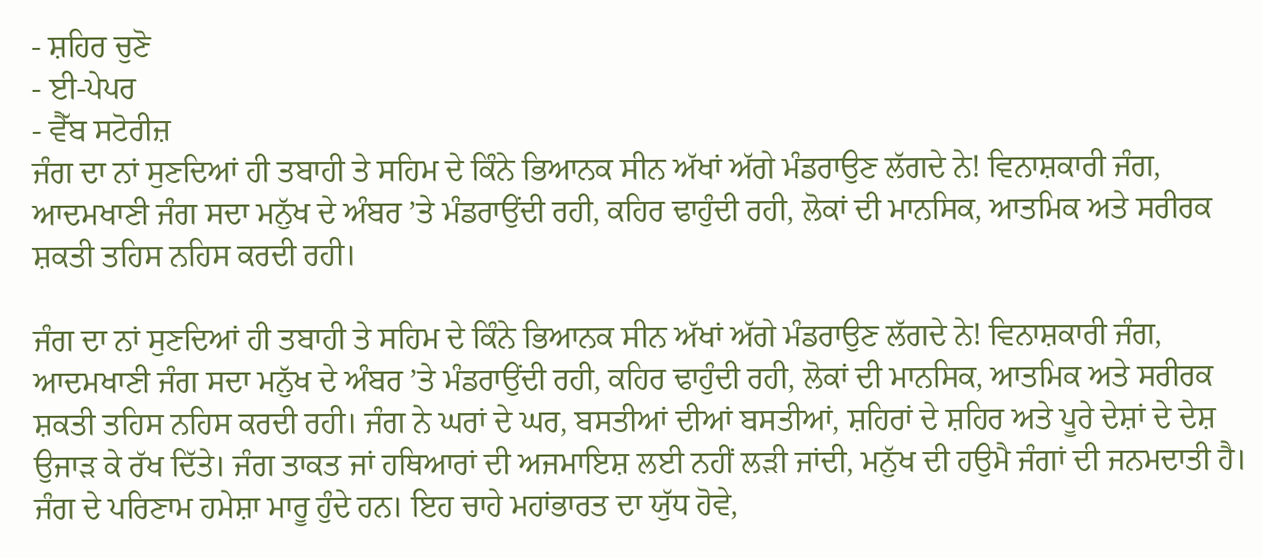- ਸ਼ਹਿਰ ਚੁਣੋ
- ਈ-ਪੇਪਰ
- ਵੈੱਬ ਸਟੋਰੀਜ਼
ਜੰਗ ਦਾ ਨਾਂ ਸੁਣਦਿਆਂ ਹੀ ਤਬਾਹੀ ਤੇ ਸਹਿਮ ਦੇ ਕਿੰਨੇ ਭਿਆਨਕ ਸੀਨ ਅੱਖਾਂ ਅੱਗੇ ਮੰਡਰਾਉਣ ਲੱਗਦੇ ਨੇ! ਵਿਨਾਸ਼ਕਾਰੀ ਜੰਗ, ਆਦਮਖਾਣੀ ਜੰਗ ਸਦਾ ਮਨੁੱਖ ਦੇ ਅੰਬਰ ’ਤੇ ਮੰਡਰਾਉਂਦੀ ਰਹੀ, ਕਹਿਰ ਢਾਹੁੰਦੀ ਰਹੀ, ਲੋਕਾਂ ਦੀ ਮਾਨਸਿਕ, ਆਤਮਿਕ ਅਤੇ ਸਰੀਰਕ ਸ਼ਕਤੀ ਤਹਿਸ ਨਹਿਸ ਕਰਦੀ ਰਹੀ।

ਜੰਗ ਦਾ ਨਾਂ ਸੁਣਦਿਆਂ ਹੀ ਤਬਾਹੀ ਤੇ ਸਹਿਮ ਦੇ ਕਿੰਨੇ ਭਿਆਨਕ ਸੀਨ ਅੱਖਾਂ ਅੱਗੇ ਮੰਡਰਾਉਣ ਲੱਗਦੇ ਨੇ! ਵਿਨਾਸ਼ਕਾਰੀ ਜੰਗ, ਆਦਮਖਾਣੀ ਜੰਗ ਸਦਾ ਮਨੁੱਖ ਦੇ ਅੰਬਰ ’ਤੇ ਮੰਡਰਾਉਂਦੀ ਰਹੀ, ਕਹਿਰ ਢਾਹੁੰਦੀ ਰਹੀ, ਲੋਕਾਂ ਦੀ ਮਾਨਸਿਕ, ਆਤਮਿਕ ਅਤੇ ਸਰੀਰਕ ਸ਼ਕਤੀ ਤਹਿਸ ਨਹਿਸ ਕਰਦੀ ਰਹੀ। ਜੰਗ ਨੇ ਘਰਾਂ ਦੇ ਘਰ, ਬਸਤੀਆਂ ਦੀਆਂ ਬਸਤੀਆਂ, ਸ਼ਹਿਰਾਂ ਦੇ ਸ਼ਹਿਰ ਅਤੇ ਪੂਰੇ ਦੇਸ਼ਾਂ ਦੇ ਦੇਸ਼ ਉਜਾੜ ਕੇ ਰੱਖ ਦਿੱਤੇ। ਜੰਗ ਤਾਕਤ ਜਾਂ ਹਥਿਆਰਾਂ ਦੀ ਅਜਮਾਇਸ਼ ਲਈ ਨਹੀਂ ਲੜੀ ਜਾਂਦੀ, ਮਨੁੱਖ ਦੀ ਹਉਮੈ ਜੰਗਾਂ ਦੀ ਜਨਮਦਾਤੀ ਹੈ। ਜੰਗ ਦੇ ਪਰਿਣਾਮ ਹਮੇਸ਼ਾ ਮਾਰੂ ਹੁੰਦੇ ਹਨ। ਇਹ ਚਾਹੇ ਮਹਾਂਭਾਰਤ ਦਾ ਯੁੱਧ ਹੋਵੇ,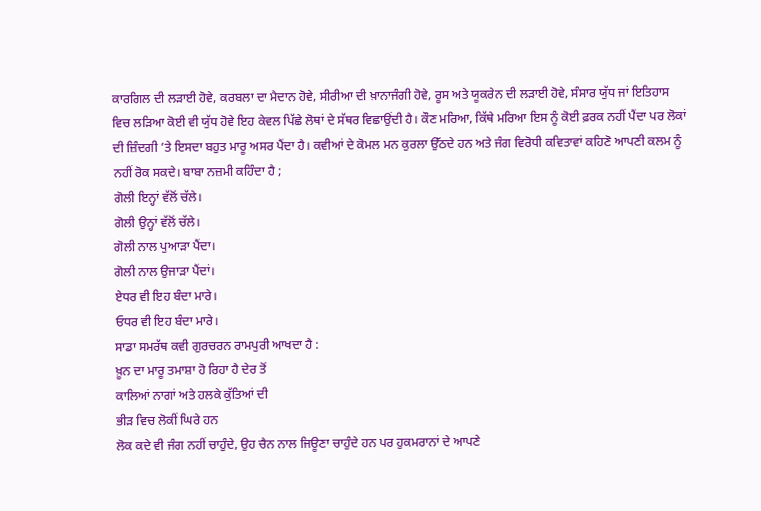ਕਾਰਗਿਲ ਦੀ ਲੜਾਈ ਹੋਵੇ, ਕਰਬਲਾ ਦਾ ਮੈਦਾਨ ਹੋਵੇ, ਸੀਰੀਆ ਦੀ ਖ਼ਾਨਾਜੰਗੀ ਹੋਵੇ, ਰੂਸ ਅਤੇ ਯੂਕਰੇਨ ਦੀ ਲੜਾਈ ਹੋਵੇ, ਸੰਸਾਰ ਯੁੱਧ ਜਾਂ ਇਤਿਹਾਸ ਵਿਚ ਲੜਿਆ ਕੋਈ ਵੀ ਯੁੱਧ ਹੋਵੇ ਇਹ ਕੇਵਲ ਪਿੱਛੇ ਲੋਥਾਂ ਦੇ ਸੱਥਰ ਵਿਛਾਉਂਦੀ ਹੈ। ਕੌਣ ਮਰਿਆ, ਕਿੱਥੇ ਮਰਿਆ ਇਸ ਨੂੰ ਕੋਈ ਫ਼ਰਕ ਨਹੀਂ ਪੈਂਦਾ ਪਰ ਲੋਕਾਂ ਦੀ ਜ਼ਿੰਦਗੀ ’ਤੇ ਇਸਦਾ ਬਹੁਤ ਮਾਰੂ ਅਸਰ ਪੈਂਦਾ ਹੈ। ਕਵੀਆਂ ਦੇ ਕੋਮਲ ਮਨ ਕੁਰਲਾ ਉੱਠਦੇ ਹਨ ਅਤੇ ਜੰਗ ਵਿਰੋਧੀ ਕਵਿਤਾਵਾਂ ਕਹਿਣੋ ਆਪਣੀ ਕਲਮ ਨੂੰ ਨਹੀਂ ਰੋਕ ਸਕਦੇ। ਬਾਬਾ ਨਜ਼ਮੀ ਕਹਿੰਦਾ ਹੈ ;
ਗੋਲੀ ਇਨ੍ਹਾਂ ਵੱਲੋਂ ਚੱਲੇ।
ਗੋਲੀ ਉਨ੍ਹਾਂ ਵੱਲੋਂ ਚੱਲੇ।
ਗੋਲੀ ਨਾਲ ਪੁਆੜਾ ਪੈਂਦਾ।
ਗੋਲੀ ਨਾਲ ਉਜਾੜਾ ਪੈਂਦਾਂ।
ਏਧਰ ਵੀ ਇਹ ਬੰਦਾ ਮਾਰੇ।
ਓਧਰ ਵੀ ਇਹ ਬੰਦਾ ਮਾਰੇ।
ਸਾਡਾ ਸਮਰੱਥ ਕਵੀ ਗੁਰਚਰਨ ਰਾਮਪੁਰੀ ਆਖਦਾ ਹੈ :
ਖ਼ੂਨ ਦਾ ਮਾਰੂ ਤਮਾਸ਼ਾ ਹੋ ਰਿਹਾ ਹੈ ਦੇਰ ਤੋਂ
ਕਾਲਿਆਂ ਨਾਗਾਂ ਅਤੇ ਹਲਕੇ ਕੁੱਤਿਆਂ ਦੀ
ਭੀੜ ਵਿਚ ਲੋਕੀਂ ਘਿਰੇ ਹਨ
ਲੋਕ ਕਦੇ ਵੀ ਜੰਗ ਨਹੀਂ ਚਾਹੁੰਦੇ, ਉਹ ਚੈਨ ਨਾਲ ਜਿਊਣਾ ਚਾਹੁੰਦੇ ਹਨ ਪਰ ਹੁਕਮਰਾਨਾਂ ਦੇ ਆਪਣੇ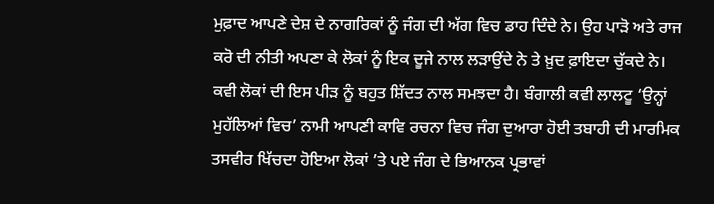ਮੁਫ਼ਾਦ ਆਪਣੇ ਦੇਸ਼ ਦੇ ਨਾਗਰਿਕਾਂ ਨੂੰ ਜੰਗ ਦੀ ਅੱਗ ਵਿਚ ਡਾਹ ਦਿੰਦੇ ਨੇ। ਉਹ ਪਾੜੋ ਅਤੇ ਰਾਜ ਕਰੋ ਦੀ ਨੀਤੀ ਅਪਣਾ ਕੇ ਲੋਕਾਂ ਨੂੰ ਇਕ ਦੂਜੇ ਨਾਲ ਲੜਾਉਂਦੇ ਨੇ ਤੇ ਖ਼ੁਦ ਫ਼ਾਇਦਾ ਚੁੱਕਦੇ ਨੇ। ਕਵੀ ਲੋਕਾਂ ਦੀ ਇਸ ਪੀੜ ਨੂੰ ਬਹੁਤ ਸ਼ਿੱਦਤ ਨਾਲ ਸਮਝਦਾ ਹੈ। ਬੰਗਾਲੀ ਕਵੀ ਲਾਲਟੂ ‘ਉਨ੍ਹਾਂ ਮੁਹੱਲਿਆਂ ਵਿਚ’ ਨਾਮੀ ਆਪਣੀ ਕਾਵਿ ਰਚਨਾ ਵਿਚ ਜੰਗ ਦੁਆਰਾ ਹੋਈ ਤਬਾਹੀ ਦੀ ਮਾਰਮਿਕ ਤਸਵੀਰ ਖਿੱਚਦਾ ਹੋਇਆ ਲੋਕਾਂ ’ਤੇ ਪਏ ਜੰਗ ਦੇ ਭਿਆਨਕ ਪ੍ਰਭਾਵਾਂ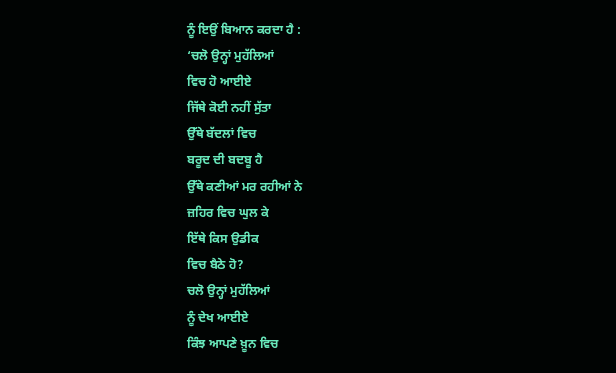ਨੂੰ ਇਉਂ ਬਿਆਨ ਕਰਦਾ ਹੈ :
‘ਚਲੋ ਉਨ੍ਹਾਂ ਮੁਹੱਲਿਆਂ
ਵਿਚ ਹੋ ਆਈਏ
ਜਿੱਥੇ ਕੋਈ ਨਹੀਂ ਸੁੱਤਾ
ਉੱਥੇ ਬੱਦਲਾਂ ਵਿਚ
ਬਰੂਦ ਦੀ ਬਦਬੂ ਹੈ
ਉੱਥੇ ਕਣੀਆਂ ਮਰ ਰਹੀਆਂ ਨੇ
ਜ਼ਹਿਰ ਵਿਚ ਘੁਲ ਕੇ
ਇੱਥੇ ਕਿਸ ਉਡੀਕ
ਵਿਚ ਬੈਠੇ ਹੋ?
ਚਲੋ ਉਨ੍ਹਾਂ ਮੁਹੱਲਿਆਂ
ਨੂੰ ਦੇਖ ਆਈਏ
ਕਿੰਝ ਆਪਣੇ ਖ਼ੂਨ ਵਿਚ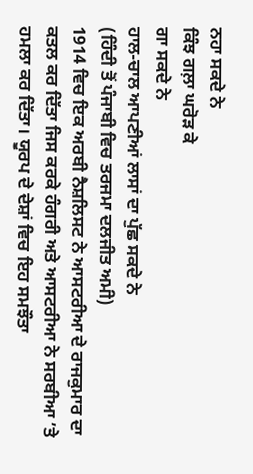ਨਹਾ ਸਕਦੇ ਨੇ
ਕਿੰਝ ਗਲ਼ਾ ਘਰੋੜ ਕੇ
ਗਾ ਸਕਦੇ ਨੇ
ਹਾਲ-ਚਾਲ ਆਪਣੀਆਂ ਲਾਸਾਂ ਦਾ ਪੁੱਛ ਸਕਦੇ ਨੇ
(ਹਿੰਦੀ ਤੋਂ ਪੰਜਾਬੀ ਵਿਚ ਤਰਜਮਾ ਦਲਜੀਤ ਅਮੀ)
1914 ਵਿਚ ਇਕ ਅਰਬੀ ਨੈਸ਼ਲਿਸਟ ਨੇ ਆਸਟਰੀਆ ਦੇ ਰਾਜਕੁਮਾਰ ਦਾ ਕਤਲ ਕਰ ਦਿੱਤਾ ਜਿਸ ਕਰਕੇ ਹੰਗਰੀ ਅਤੇ ਆਸਟਰੀਆ ਨੇ ਸਰਬੀਆ ’ਤੇ ਹਮਲਾ ਕਰ ਦਿੱਤਾ। ਯੂਰਪ ਦੇ ਦੇਸ਼ਾਂ ਵਿਚ ਇਹ ਸਮਝੌਤਾ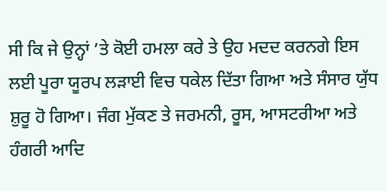ਸੀ ਕਿ ਜੇ ਉਨ੍ਹਾਂ ’ਤੇ ਕੋਈ ਹਮਲਾ ਕਰੇ ਤੇ ਉਹ ਮਦਦ ਕਰਨਗੇ ਇਸ ਲਈ ਪੂਰਾ ਯੂਰਪ ਲੜਾਈ ਵਿਚ ਧਕੇਲ ਦਿੱਤਾ ਗਿਆ ਅਤੇ ਸੰਸਾਰ ਯੁੱਧ ਸ਼ੁਰੂ ਹੋ ਗਿਆ। ਜੰਗ ਮੁੱਕਣ ਤੇ ਜਰਮਨੀ, ਰੂਸ, ਆਸਟਰੀਆ ਅਤੇ ਹੰਗਰੀ ਆਦਿ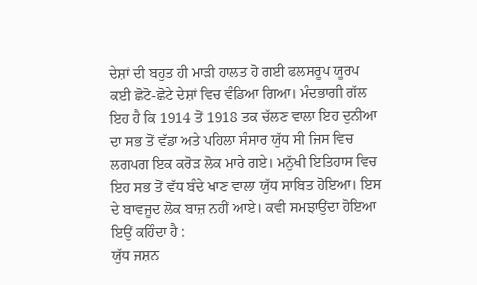ਦੇਸ਼ਾਂ ਦੀ ਬਹੁਤ ਹੀ ਮਾੜੀ ਹਾਲਤ ਹੋ ਗਈ ਫਲਸਰੂਪ ਯੂਰਪ ਕਈ ਛੋਟੋ-ਛੋਟੇ ਦੇਸ਼ਾਂ ਵਿਚ ਵੰਡਿਆ ਗਿਆ। ਮੰਦਭਾਗੀ ਗੱਲ ਇਹ ਹੈ ਕਿ 1914 ਤੋਂ 1918 ਤਕ ਚੱਲਣ ਵਾਲਾ ਇਹ ਦੁਨੀਆ ਦਾ ਸਭ ਤੋਂ ਵੱਡਾ ਅਤੇ ਪਹਿਲਾ ਸੰਸਾਰ ਯੁੱਧ ਸੀ ਜਿਸ ਵਿਚ ਲਗਪਗ ਇਕ ਕਰੋੜ ਲੋਕ ਮਾਰੇ ਗਏ। ਮਨੁੱਖੀ ਇਤਿਹਾਸ ਵਿਚ ਇਹ ਸਭ ਤੋਂ ਵੱਧ ਬੰਦੇ ਖਾਣ ਵਾਲਾ ਯੁੱਧ ਸਾਬਿਤ ਹੋਇਆ। ਇਸ ਦੇ ਬਾਵਜੂਦ ਲੋਕ ਬਾਜ਼ ਨਹੀਂ ਆਏ। ਕਵੀ ਸਮਝਾਉਂਦਾ ਹੋਇਆ ਇਉਂ ਕਹਿੰਦਾ ਹੈ :
ਯੁੱਧ ਜਸ਼ਨ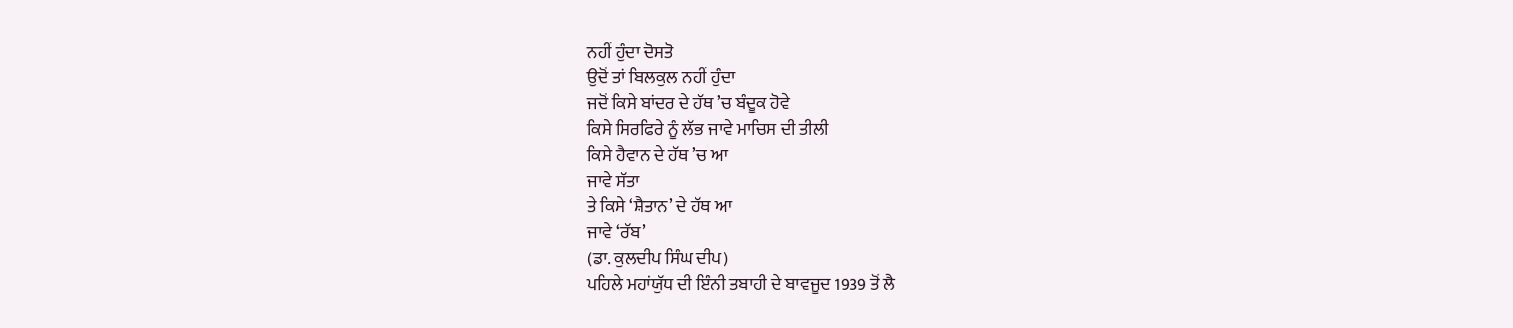ਨਹੀਂ ਹੁੰਦਾ ਦੋਸਤੋ
ਉਦੋਂ ਤਾਂ ਬਿਲਕੁਲ ਨਹੀਂ ਹੁੰਦਾ
ਜਦੋਂ ਕਿਸੇ ਬਾਂਦਰ ਦੇ ਹੱਥ ’ਚ ਬੰਦੂਕ ਹੋਵੇ
ਕਿਸੇ ਸਿਰਫਿਰੇ ਨੂੰ ਲੱਭ ਜਾਵੇ ਮਾਚਿਸ ਦੀ ਤੀਲੀ
ਕਿਸੇ ਹੈਵਾਨ ਦੇ ਹੱਥ ’ਚ ਆ
ਜਾਵੇ ਸੱਤਾ
ਤੇ ਕਿਸੇ ‘ਸ਼ੈਤਾਨ’ ਦੇ ਹੱਥ ਆ
ਜਾਵੇ ‘ਰੱਬ’
(ਡਾ. ਕੁਲਦੀਪ ਸਿੰਘ ਦੀਪ)
ਪਹਿਲੇ ਮਹਾਂਯੁੱਧ ਦੀ ਇੰਨੀ ਤਬਾਹੀ ਦੇ ਬਾਵਜੂਦ 1939 ਤੋਂ ਲੈ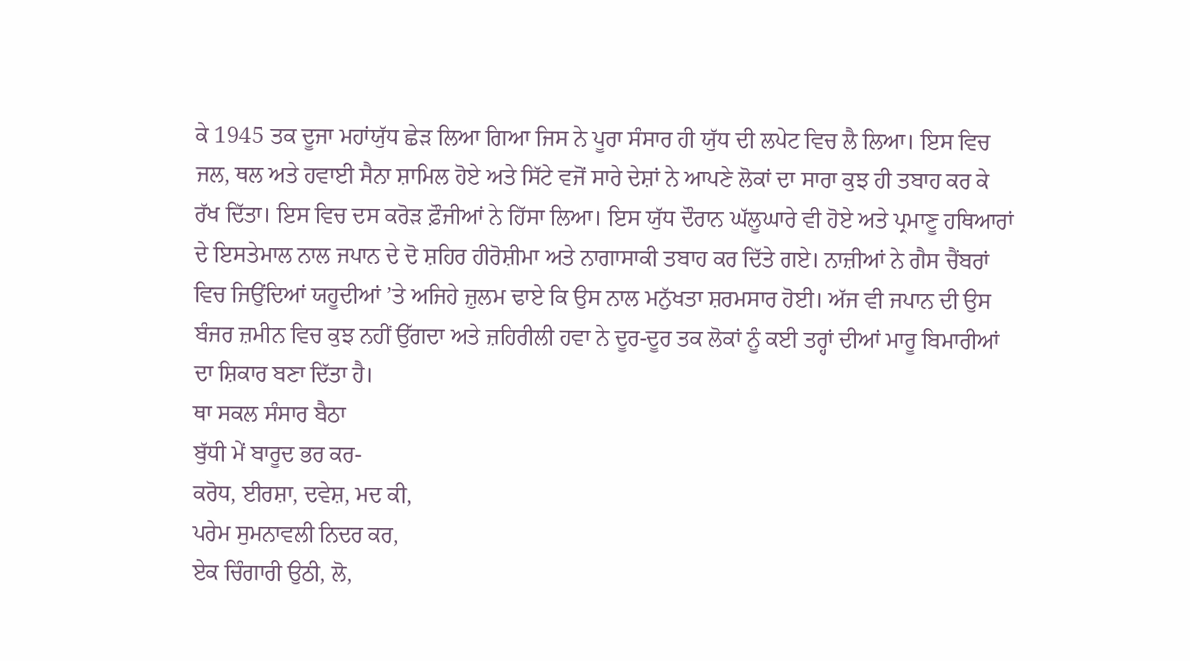ਕੇ 1945 ਤਕ ਦੂਜਾ ਮਹਾਂਯੁੱਧ ਛੇੜ ਲਿਆ ਗਿਆ ਜਿਸ ਨੇ ਪੂਰਾ ਸੰਸਾਰ ਹੀ ਯੁੱਧ ਦੀ ਲਪੇਟ ਵਿਚ ਲੈ ਲਿਆ। ਇਸ ਵਿਚ ਜਲ, ਥਲ ਅਤੇ ਹਵਾਈ ਸੈਨਾ ਸ਼ਾਮਿਲ ਹੋਏ ਅਤੇ ਸਿੱਟੇ ਵਜੋਂ ਸਾਰੇ ਦੇਸ਼ਾਂ ਨੇ ਆਪਣੇ ਲੋਕਾਂ ਦਾ ਸਾਰਾ ਕੁਝ ਹੀ ਤਬਾਹ ਕਰ ਕੇ ਰੱਖ ਦਿੱਤਾ। ਇਸ ਵਿਚ ਦਸ ਕਰੋੜ ਫ਼ੌਜੀਆਂ ਨੇ ਹਿੱਸਾ ਲਿਆ। ਇਸ ਯੁੱਧ ਦੌਰਾਨ ਘੱਲੂਘਾਰੇ ਵੀ ਹੋਏ ਅਤੇ ਪ੍ਰਮਾਣੂ ਹਥਿਆਰਾਂ ਦੇ ਇਸਤੇਮਾਲ ਨਾਲ ਜਪਾਨ ਦੇ ਦੋ ਸ਼ਹਿਰ ਹੀਰੋਸ਼ੀਮਾ ਅਤੇ ਨਾਗਾਸਾਕੀ ਤਬਾਹ ਕਰ ਦਿੱਤੇ ਗਏ। ਨਾਜ਼ੀਆਂ ਨੇ ਗੈਸ ਚੈਂਬਰਾਂ ਵਿਚ ਜਿਉਂਦਿਆਂ ਯਹੂਦੀਆਂ ’ਤੇ ਅਜਿਹੇ ਜ਼ੁਲਮ ਢਾਏ ਕਿ ਉਸ ਨਾਲ ਮਨੁੱਖਤਾ ਸ਼ਰਮਸਾਰ ਹੋਈ। ਅੱਜ ਵੀ ਜਪਾਨ ਦੀ ਉਸ ਬੰਜਰ ਜ਼ਮੀਨ ਵਿਚ ਕੁਝ ਨਹੀਂ ਉੱਗਦਾ ਅਤੇ ਜ਼ਹਿਰੀਲੀ ਹਵਾ ਨੇ ਦੂਰ-ਦੂਰ ਤਕ ਲੋਕਾਂ ਨੂੰ ਕਈ ਤਰ੍ਹਾਂ ਦੀਆਂ ਮਾਰੂ ਬਿਮਾਰੀਆਂ ਦਾ ਸ਼ਿਕਾਰ ਬਣਾ ਦਿੱਤਾ ਹੈ।
ਥਾ ਸਕਲ ਸੰਸਾਰ ਬੈਠਾ
ਬੁੱਧੀ ਮੇਂ ਬਾਰੂਦ ਭਰ ਕਰ-
ਕਰੋਧ, ਈਰਸ਼ਾ, ਦਵੇਸ਼, ਮਦ ਕੀ,
ਪਰੇਮ ਸੁਮਨਾਵਲੀ ਨਿਦਰ ਕਰ,
ਏਕ ਚਿੰਗਾਰੀ ਉਠੀ, ਲੋ,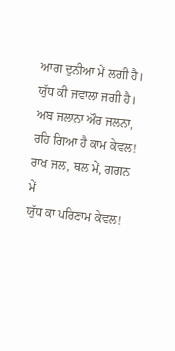ਆਗ ਦੁਨੀਆ ਮੇਂ ਲਗੀ ਹੈ।
ਯੁੱਧ ਕੀ ਜਵਾਲਾ ਜਗੀ ਹੈ।
ਅਬ ਜਲਾਨਾ ਔਰ ਜਲਨਾ,
ਰਹਿ ਗਿਆ ਹੈ ਕਾਮ ਕੇਵਲ!
ਰਾਖ ਜਲ, ਥਲ ਮੇਂ, ਗਗਨ ਮੇਂ
ਯੁੱਧ ਕਾ ਪਰਿਣਾਮ ਕੇਵਲ!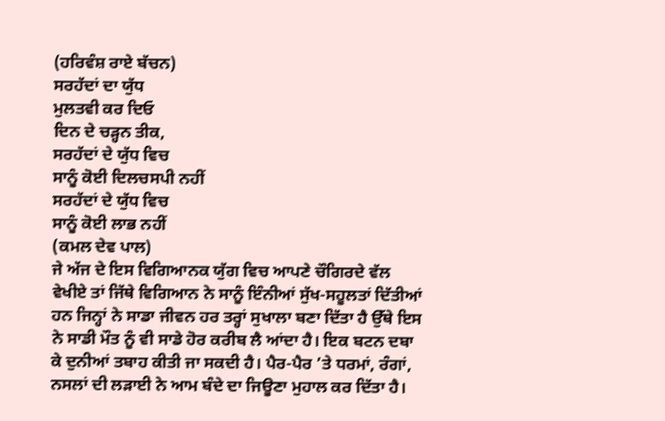(ਹਰਿਵੰਸ਼ ਰਾਏ ਬੱਚਨ)
ਸਰਹੱਦਾਂ ਦਾ ਯੁੱਧ
ਮੁਲਤਵੀ ਕਰ ਦਿਓ
ਦਿਨ ਦੇ ਚੜ੍ਹਨ ਤੀਕ,
ਸਰਹੱਦਾਂ ਦੇ ਯੁੱਧ ਵਿਚ
ਸਾਨੂੰ ਕੋਈ ਦਿਲਚਸਪੀ ਨਹੀਂ
ਸਰਹੱਦਾਂ ਦੇ ਯੁੱਧ ਵਿਚ
ਸਾਨੂੰ ਕੋਈ ਲਾਭ ਨਹੀਂ
(ਕਮਲ ਦੇਵ ਪਾਲ)
ਜੇ ਅੱਜ ਦੇ ਇਸ ਵਿਗਿਆਨਕ ਯੁੱਗ ਵਿਚ ਆਪਣੇ ਚੌਗਿਰਦੇ ਵੱਲ ਵੇਖੀਏ ਤਾਂ ਜਿੱਥੇ ਵਿਗਿਆਨ ਨੇ ਸਾਨੂੰ ਇੰਨੀਆਂ ਸੁੱਖ-ਸਹੂਲਤਾਂ ਦਿੱਤੀਆਂ ਹਨ ਜਿਨ੍ਹਾਂ ਨੇ ਸਾਡਾ ਜੀਵਨ ਹਰ ਤਰ੍ਹਾਂ ਸੁਖਾਲਾ ਬਣਾ ਦਿੱਤਾ ਹੈ ਉੱਥੇ ਇਸ ਨੇ ਸਾਡੀ ਮੌਤ ਨੂੰ ਵੀ ਸਾਡੇ ਹੋਰ ਕਰੀਬ ਲੈ ਆਂਦਾ ਹੈ। ਇਕ ਬਟਨ ਦਬਾ ਕੇ ਦੁਨੀਆਂ ਤਬਾਹ ਕੀਤੀ ਜਾ ਸਕਦੀ ਹੈ। ਪੈਰ-ਪੈਰ ’ਤੇ ਧਰਮਾਂ, ਰੰਗਾਂ, ਨਸਲਾਂ ਦੀ ਲੜਾਈ ਨੇ ਆਮ ਬੰਦੇ ਦਾ ਜਿਊਣਾ ਮੁਹਾਲ ਕਰ ਦਿੱਤਾ ਹੈ।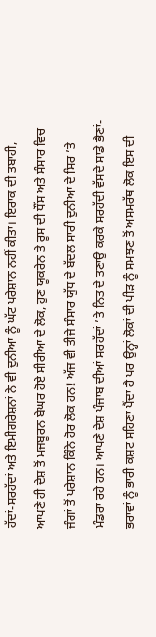ਹੱਦਾਂ-ਸਰਹੱਦਾਂ ਅਤੇ ਇਮੀਗਰੇਸ਼ਨਾਂ ਨੇ ਵੀ ਦੁਨੀਆ ਨੂੰ ਘੱਟ ਪਰੇਸ਼ਾਨ ਨਹੀਂ ਕੀਤਾ। ਇਰਾਕ ਦੀ ਤਬਾਹੀ, ਆਪਣੇ ਹੀ ਦੇਸ਼ ਤੋਂ ਮਜਬੂਰਨ ਬੇਘਰ ਹੋਏ ਸੀਰੀਆ ਦੇ ਲੋਕ, ਹੁਣ ਯੂਕਰੇਨ ਤੇ ਰੂਸ ਦੀ ਧੌਂਸ ਅਤੇ ਸੰਸਾਰ ਵਿਚ ਜੰਗਾਂ ਤੋਂ ਪਰੇਸ਼ਾਨ ਕਿੰਨੇ ਹੋਰ ਲੋਕ ਹਨ! ਅੱਜ ਵੀ ਤੀਜੇ ਸੰਸਾਰ ਯੁੱਧ ਦੇ ਬੱਦਲ ਸਾਰੀ ਦੁਨੀਆ ਦੇ ਸਿਰ ’ਤੇ ਮੰਡਰਾ ਰਹੇ ਹਨ। ਆਪਣੇ ਦੇਸ਼ ਪੰਜਾਬ ਦੀਆਂ ਸਰਹੱਦਾਂ ’ਤੇ ਨਿਤ ਦੇ ਤਣਾਉ ਕਰਕੇ ਸਰਹੱਦੀ ਵੱਸਦੇ ਸਾਡੇ ਭੈਣਾਂ-ਭਰਾਵਾਂ ਨੂੰ ਭਾਰੀ ਕਸ਼ਟ ਸਹਿਣਾ ਪੈਂਦਾ ਹੈ ਪਰ ਉਨ੍ਹਾਂ ਲੋਕਾਂ ਦੀ ਪੀੜ ਨੂੰ ਸਮਝਣ ਤੋਂ ਅਸਮਰੱਥ ਲੋਕ ਇਸ ਦੀ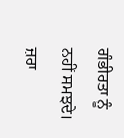ਗੰਭੀਰਤਾ ਨੂੰ ਨਹੀਂ ਸਮਝਦੇ। ਜ਼ਰਾ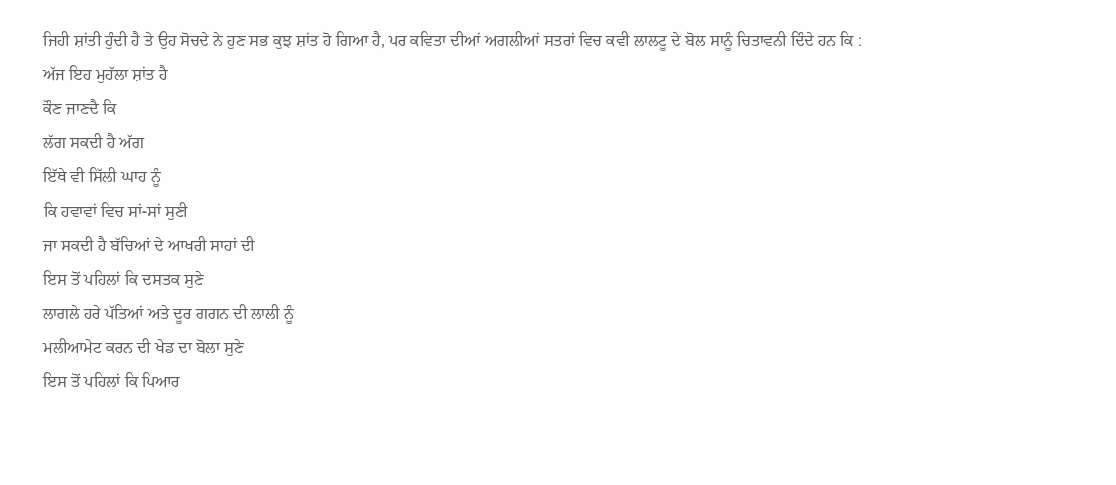ਜਿਹੀ ਸ਼ਾਂਤੀ ਹੁੰਦੀ ਹੈ ਤੇ ਉਹ ਸੋਚਦੇ ਨੇ ਹੁਣ ਸਭ ਕੁਝ ਸ਼ਾਂਤ ਹੋ ਗਿਆ ਹੈ, ਪਰ ਕਵਿਤਾ ਦੀਆਂ ਅਗਲੀਆਂ ਸਤਰਾਂ ਵਿਚ ਕਵੀ ਲਾਲਟੂ ਦੇ ਬੋਲ ਸਾਨੂੰ ਚਿਤਾਵਨੀ ਦਿੰਦੇ ਹਨ ਕਿ :
ਅੱਜ ਇਹ ਮੁਹੱਲਾ ਸ਼ਾਂਤ ਹੈ
ਕੌਣ ਜਾਣਦੈ ਕਿ
ਲੱਗ ਸਕਦੀ ਹੈ ਅੱਗ
ਇੱਥੇ ਵੀ ਸਿੱਲੀ ਘਾਹ ਨੂੰ
ਕਿ ਹਵਾਵਾਂ ਵਿਚ ਸਾਂ-ਸਾਂ ਸੁਣੀ
ਜਾ ਸਕਦੀ ਹੈ ਬੱਚਿਆਂ ਦੇ ਆਖਰੀ ਸਾਹਾਂ ਦੀ
ਇਸ ਤੋਂ ਪਹਿਲਾਂ ਕਿ ਦਸਤਕ ਸੁਣੇ
ਲਾਗਲੇ ਹਰੇ ਪੱਤਿਆਂ ਅਤੇ ਦੂਰ ਗਗਨ ਦੀ ਲਾਲੀ ਨੂੰ
ਮਲੀਆਮੇਟ ਕਰਨ ਦੀ ਖੇਡ ਦਾ ਬੋਲਾ ਸੁਣੇ
ਇਸ ਤੋਂ ਪਹਿਲਾਂ ਕਿ ਪਿਆਰ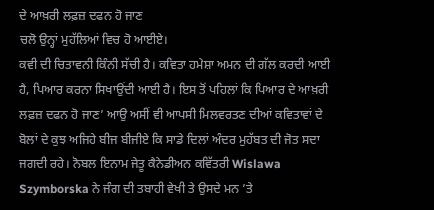ਦੇ ਆਖ਼ਰੀ ਲਫ਼ਜ਼ ਦਫਨ ਹੋ ਜਾਣ
ਚਲੋ ਉਨ੍ਹਾਂ ਮੁਹੱਲਿਆਂ ਵਿਚ ਹੋ ਆਈਏ।
ਕਵੀ ਦੀ ਚਿਤਾਵਨੀ ਕਿੰਨੀ ਸੱਚੀ ਹੈ। ਕਵਿਤਾ ਹਮੇਸ਼ਾ ਅਮਨ ਦੀ ਗੱਲ ਕਰਦੀ ਆਈ ਹੈ, ਪਿਆਰ ਕਰਨਾ ਸਿਖਾਉਂਦੀ ਆਈ ਹੈ। ਇਸ ਤੋਂ ਪਹਿਲਾਂ ਕਿ ਪਿਆਰ ਦੇ ਆਖ਼ਰੀ ਲਫ਼ਜ਼ ਦਫਨ ਹੋ ਜਾਣ’ ਆਉ ਅਸੀਂ ਵੀ ਆਪਸੀ ਮਿਲਵਰਤਣ ਦੀਆਂ ਕਵਿਤਾਵਾਂ ਦੇ ਬੋਲਾਂ ਦੇ ਕੁਝ ਅਜਿਹੇ ਬੀਜ ਬੀਜੀਏ ਕਿ ਸਾਡੇ ਦਿਲਾਂ ਅੰਦਰ ਮੁਹੱਬਤ ਦੀ ਜੋਤ ਸਦਾ ਜਗਦੀ ਰਹੇ। ਨੋਬਲ ਇਨਾਮ ਜੇਤੂ ਕੈਨੇਡੀਅਨ ਕਵਿੱਤਰੀ Wislawa Szymborska ਨੇ ਜੰਗ ਦੀ ਤਬਾਹੀ ਵੇਖੀ ਤੇ ਉਸਦੇ ਮਨ ’ਤੇ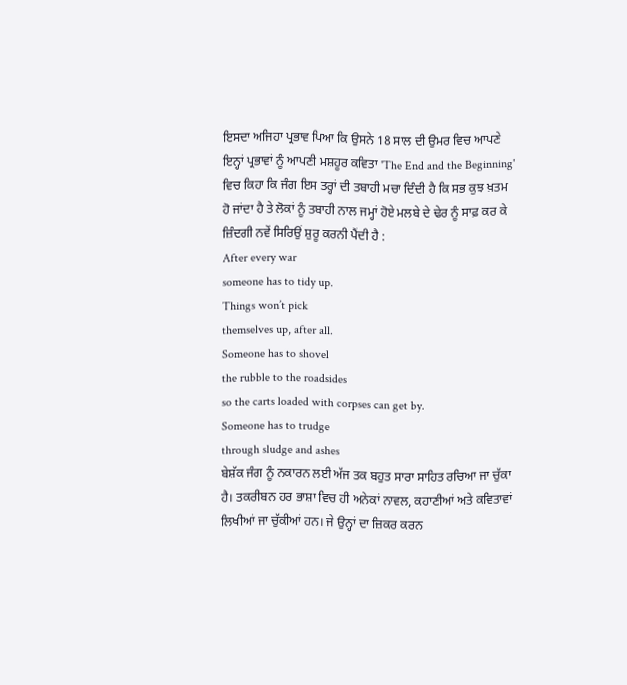ਇਸਦਾ ਅਜਿਹਾ ਪ੍ਰਭਾਵ ਪਿਆ ਕਿ ਉਸਨੇ 18 ਸਾਲ ਦੀ ਉਮਰ ਵਿਚ ਆਪਣੇ ਇਨ੍ਹਾਂ ਪ੍ਰਭਾਵਾਂ ਨੂੰ ਆਪਣੀ ਮਸ਼ਹੂਰ ਕਵਿਤਾ 'The End and the Beginning' ਵਿਚ ਕਿਹਾ ਕਿ ਜੰਗ ਇਸ ਤਰ੍ਹਾਂ ਦੀ ਤਬਾਹੀ ਮਚਾ ਦਿੰਦੀ ਹੈ ਕਿ ਸਭ ਕੁਝ ਖ਼ਤਮ ਹੋ ਜਾਂਦਾ ਹੈ ਤੇ ਲੋਕਾਂ ਨੂੰ ਤਬਾਹੀ ਨਾਲ ਜਮ੍ਹਾਂ ਹੋਏ ਮਲਬੇ ਦੇ ਢੇਰ ਨੂੰ ਸਾਫ਼ ਕਰ ਕੇ ਜ਼ਿੰਦਗੀ ਨਵੇਂ ਸਿਰਿਉਂ ਸ਼ੁਰੂ ਕਰਨੀ ਪੈਂਦੀ ਹੈ :
After every war
someone has to tidy up.
Things won’t pick
themselves up, after all.
Someone has to shovel
the rubble to the roadsides
so the carts loaded with corpses can get by.
Someone has to trudge
through sludge and ashes
ਬੇਸ਼ੱਕ ਜੰਗ ਨੂੰ ਨਕਾਰਨ ਲਈ ਅੱਜ ਤਕ ਬਹੁਤ ਸਾਰਾ ਸਾਹਿਤ ਰਚਿਆ ਜਾ ਚੁੱਕਾ ਹੈ। ਤਕਰੀਬਨ ਹਰ ਭਾਸ਼ਾ ਵਿਚ ਹੀ ਅਨੇਕਾਂ ਨਾਵਲ, ਕਹਾਣੀਆਂ ਅਤੇ ਕਵਿਤਾਵਾਂ ਲਿਖੀਆਂ ਜਾ ਚੁੱਕੀਆਂ ਹਨ। ਜੇ ਉਨ੍ਹਾਂ ਦਾ ਜ਼ਿਕਰ ਕਰਨ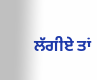ਲੱਗੀਏ ਤਾਂ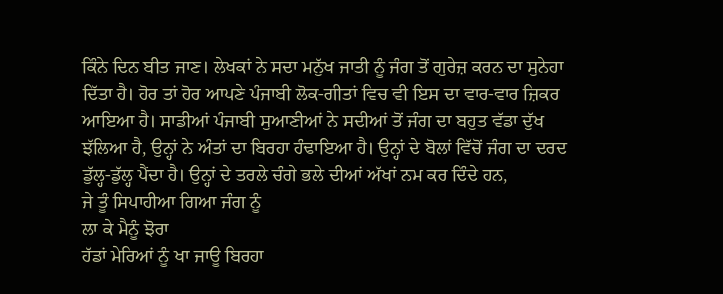ਕਿੰਨੇ ਦਿਨ ਬੀਤ ਜਾਣ। ਲੇਖਕਾਂ ਨੇ ਸਦਾ ਮਨੁੱਖ ਜਾਤੀ ਨੂੰ ਜੰਗ ਤੋਂ ਗੁਰੇਜ਼ ਕਰਨ ਦਾ ਸੁਨੇਹਾ ਦਿੱਤਾ ਹੈ। ਹੋਰ ਤਾਂ ਹੋਰ ਆਪਣੇ ਪੰਜਾਬੀ ਲੋਕ-ਗੀਤਾਂ ਵਿਚ ਵੀ ਇਸ ਦਾ ਵਾਰ-ਵਾਰ ਜ਼ਿਕਰ ਆਇਆ ਹੈ। ਸਾਡੀਆਂ ਪੰਜਾਬੀ ਸੁਆਣੀਆਂ ਨੇ ਸਦੀਆਂ ਤੋਂ ਜੰਗ ਦਾ ਬਹੁਤ ਵੱਡਾ ਦੁੱਖ ਝੱਲਿਆ ਹੈ, ਉਨ੍ਹਾਂ ਨੇ ਅੰਤਾਂ ਦਾ ਬਿਰਹਾ ਹੰਢਾਇਆ ਹੈ। ਉਨ੍ਹਾਂ ਦੇ ਬੋਲਾਂ ਵਿੱਚੋਂ ਜੰਗ ਦਾ ਦਰਦ ਡੁੱਲ੍ਹ-ਡੁੱਲ੍ਹ ਪੈਂਦਾ ਹੈ। ਉਨ੍ਹਾਂ ਦੇ ਤਰਲੇ ਚੰਗੇ ਭਲੇ ਦੀਆਂ ਅੱਖਾਂ ਨਮ ਕਰ ਦਿੰਦੇ ਹਨ,
ਜੇ ਤੂੰ ਸਿਪਾਹੀਆ ਗਿਆ ਜੰਗ ਨੂੰ
ਲਾ ਕੇ ਮੈਨੂੰ ਝੋਰਾ
ਹੱਡਾਂ ਮੇਰਿਆਂ ਨੂੰ ਖਾ ਜਾਊ ਬਿਰਹਾ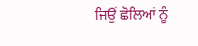ਜਿਉਂ ਛੋਲਿਆਂ ਨੂੰ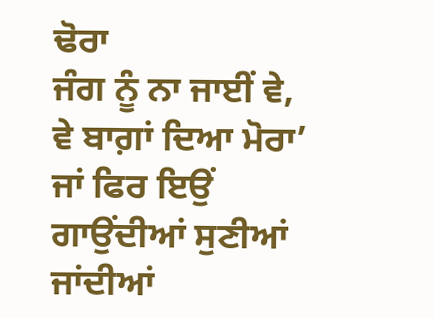ਢੋਰਾ
ਜੰਗ ਨੂੰ ਨਾ ਜਾਈਂ ਵੇ,
ਵੇ ਬਾਗ਼ਾਂ ਦਿਆ ਮੋਰਾ’
ਜਾਂ ਫਿਰ ਇਉਂ ਗਾਉਂਦੀਆਂ ਸੁਣੀਆਂ ਜਾਂਦੀਆਂ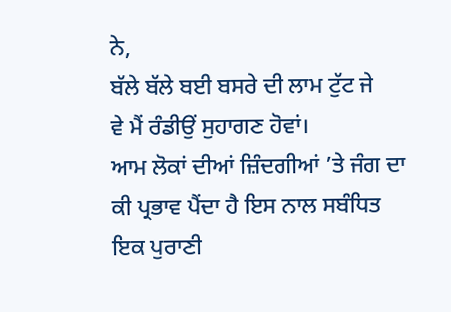ਨੇ,
ਬੱਲੇ ਬੱਲੇ ਬਈ ਬਸਰੇ ਦੀ ਲਾਮ ਟੁੱਟ ਜੇ
ਵੇ ਮੈਂ ਰੰਡੀਉਂ ਸੁਹਾਗਣ ਹੋਵਾਂ।
ਆਮ ਲੋਕਾਂ ਦੀਆਂ ਜ਼ਿੰਦਗੀਆਂ ’ਤੇ ਜੰਗ ਦਾ ਕੀ ਪ੍ਰਭਾਵ ਪੈਂਦਾ ਹੈ ਇਸ ਨਾਲ ਸਬੰਧਿਤ ਇਕ ਪੁਰਾਣੀ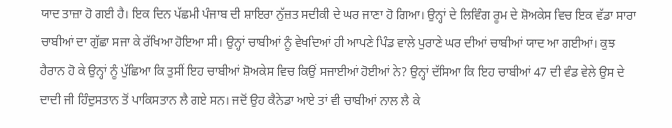ਯਾਦ ਤਾਜ਼ਾ ਹੋ ਗਈ ਹੈ। ਇਕ ਦਿਨ ਪੱਛਮੀ ਪੰਜਾਬ ਦੀ ਸ਼ਾਇਰਾ ਨੁੱਜ਼ਤ ਸਦੀਕੀ ਦੇ ਘਰ ਜਾਣਾ ਹੋ ਗਿਆ। ਉਨ੍ਹਾਂ ਦੇ ਲਿਵਿੰਗ ਰੂਮ ਦੇ ਸ਼ੋਅਕੇਸ ਵਿਚ ਇਕ ਵੱਡਾ ਸਾਰਾ ਚਾਬੀਆਂ ਦਾ ਗੁੱਛਾ ਸਜਾ ਕੇ ਰੱਖਿਆ ਹੋਇਆ ਸੀ। ਉਨ੍ਹਾਂ ਚਾਬੀਆਂ ਨੂੰ ਵੇਖਦਿਆਂ ਹੀ ਆਪਣੇ ਪਿੰਡ ਵਾਲੇ ਪੁਰਾਣੇ ਘਰ ਦੀਆਂ ਚਾਬੀਆਂ ਯਾਦ ਆ ਗਈਆਂ। ਕੁਝ ਹੈਰਾਨ ਹੋ ਕੇ ਉਨ੍ਹਾਂ ਨੂੰ ਪੁੱਛਿਆ ਕਿ ਤੁਸੀਂ ਇਹ ਚਾਬੀਆਂ ਸ਼ੋਅਕੇਸ ਵਿਚ ਕਿਉਂ ਸਜਾਈਆਂ ਹੋਈਆਂ ਨੇ? ਉਨ੍ਹਾਂ ਦੱਸਿਆ ਕਿ ਇਹ ਚਾਬੀਆਂ 47 ਦੀ ਵੰਡ ਵੇਲੇ ਉਸ ਦੇ ਦਾਦੀ ਜੀ ਹਿੰਦੁਸਤਾਨ ਤੋਂ ਪਾਕਿਸਤਾਨ ਲੈ ਗਏ ਸਨ। ਜਦੋਂ ਉਹ ਕੈਨੇਡਾ ਆਏ ਤਾਂ ਵੀ ਚਾਬੀਆਂ ਨਾਲ ਲੈ ਕੇ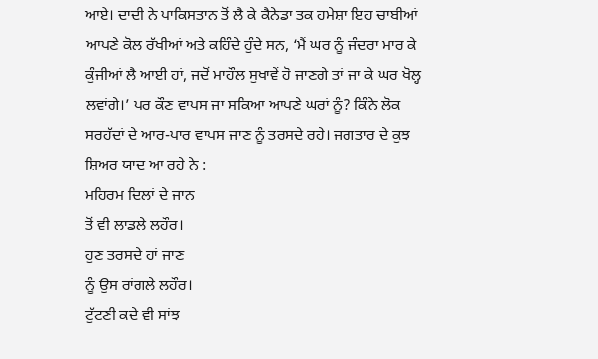ਆਏ। ਦਾਦੀ ਨੇ ਪਾਕਿਸਤਾਨ ਤੋਂ ਲੈ ਕੇ ਕੈਨੇਡਾ ਤਕ ਹਮੇਸ਼ਾ ਇਹ ਚਾਬੀਆਂ ਆਪਣੇ ਕੋਲ ਰੱਖੀਆਂ ਅਤੇ ਕਹਿੰਦੇ ਹੁੰਦੇ ਸਨ, ‘ਮੈਂ ਘਰ ਨੂੰ ਜੰਦਰਾ ਮਾਰ ਕੇ ਕੁੰਜੀਆਂ ਲੈ ਆਈ ਹਾਂ, ਜਦੋਂ ਮਾਹੌਲ ਸੁਖਾਵੇਂ ਹੋ ਜਾਣਗੇ ਤਾਂ ਜਾ ਕੇ ਘਰ ਖੋਲ੍ਹ ਲਵਾਂਗੇ।’ ਪਰ ਕੌਣ ਵਾਪਸ ਜਾ ਸਕਿਆ ਆਪਣੇ ਘਰਾਂ ਨੂੰ? ਕਿੰਨੇ ਲੋਕ ਸਰਹੱਦਾਂ ਦੇ ਆਰ-ਪਾਰ ਵਾਪਸ ਜਾਣ ਨੂੰ ਤਰਸਦੇ ਰਹੇ। ਜਗਤਾਰ ਦੇ ਕੁਝ ਸ਼ਿਅਰ ਯਾਦ ਆ ਰਹੇ ਨੇ :
ਮਹਿਰਮ ਦਿਲਾਂ ਦੇ ਜਾਨ
ਤੋਂ ਵੀ ਲਾਡਲੇ ਲਹੌਰ।
ਹੁਣ ਤਰਸਦੇ ਹਾਂ ਜਾਣ
ਨੂੰ ਉਸ ਰਾਂਗਲੇ ਲਹੌਰ।
ਟੁੱਟਣੀ ਕਦੇ ਵੀ ਸਾਂਝ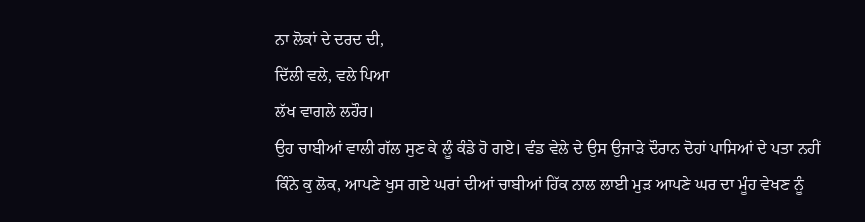ਨਾ ਲੋਕਾਂ ਦੇ ਦਰਦ ਦੀ,
ਦਿੱਲੀ ਵਲੇ, ਵਲੇ ਪਿਆ
ਲੱਖ ਵਾਗਲੇ ਲਹੌਰ।
ਉਹ ਚਾਬੀਆਂ ਵਾਲੀ ਗੱਲ ਸੁਣ ਕੇ ਲੂੰ ਕੰਡੇ ਹੋ ਗਏ। ਵੰਡ ਵੇਲੇ ਦੇ ਉਸ ਉਜਾੜੇ ਦੌਰਾਨ ਦੋਹਾਂ ਪਾਸਿਆਂ ਦੇ ਪਤਾ ਨਹੀਂ ਕਿੰਨੇ ਕੁ ਲੋਕ, ਆਪਣੇ ਖੁਸ ਗਏ ਘਰਾਂ ਦੀਆਂ ਚਾਬੀਆਂ ਹਿੱਕ ਨਾਲ ਲਾਈ ਮੁੜ ਆਪਣੇ ਘਰ ਦਾ ਮੂੰਹ ਵੇਖਣ ਨੂੰ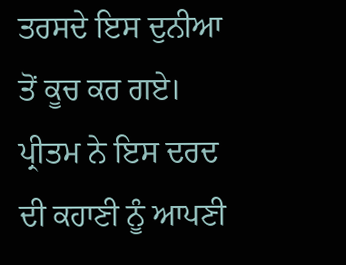ਤਰਸਦੇ ਇਸ ਦੁਨੀਆ ਤੋਂ ਕੂਚ ਕਰ ਗਏ। ਪ੍ਰੀਤਮ ਨੇ ਇਸ ਦਰਦ ਦੀ ਕਹਾਣੀ ਨੂੰ ਆਪਣੀ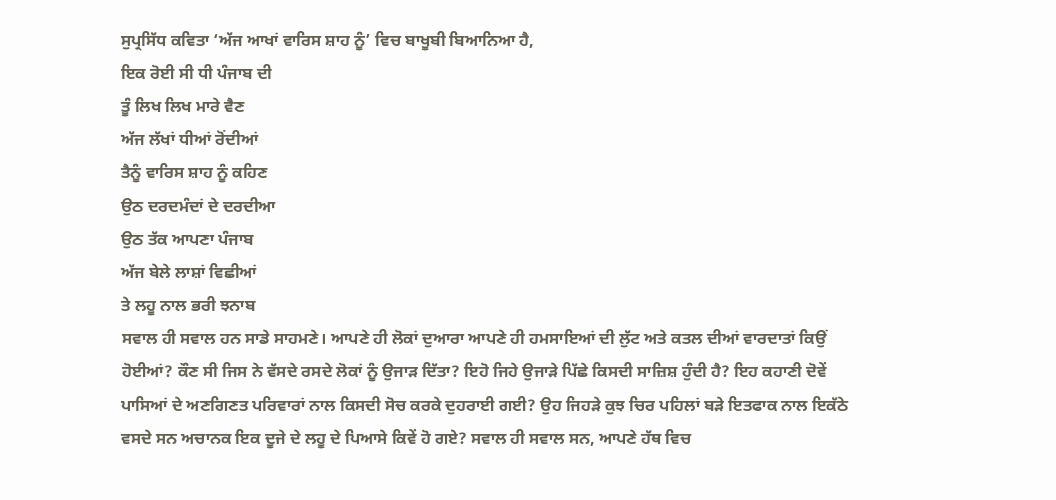ਸੁਪ੍ਰਸਿੱਧ ਕਵਿਤਾ ‘ਅੱਜ ਆਖਾਂ ਵਾਰਿਸ ਸ਼ਾਹ ਨੂੰ’ ਵਿਚ ਬਾਖੂਬੀ ਬਿਆਨਿਆ ਹੈ,
ਇਕ ਰੋਈ ਸੀ ਧੀ ਪੰਜਾਬ ਦੀ
ਤੂੰ ਲਿਖ ਲਿਖ ਮਾਰੇ ਵੈਣ
ਅੱਜ ਲੱਖਾਂ ਧੀਆਂ ਰੋਂਦੀਆਂ
ਤੈਨੂੰ ਵਾਰਿਸ ਸ਼ਾਹ ਨੂੰ ਕਹਿਣ
ਉਠ ਦਰਦਮੰਦਾਂ ਦੇ ਦਰਦੀਆ
ਉਠ ਤੱਕ ਆਪਣਾ ਪੰਜਾਬ
ਅੱਜ ਬੇਲੇ ਲਾਸ਼ਾਂ ਵਿਛੀਆਂ
ਤੇ ਲਹੂ ਨਾਲ ਭਰੀ ਝਨਾਬ
ਸਵਾਲ ਹੀ ਸਵਾਲ ਹਨ ਸਾਡੇ ਸਾਹਮਣੇ। ਆਪਣੇ ਹੀ ਲੋਕਾਂ ਦੁਆਰਾ ਆਪਣੇ ਹੀ ਹਮਸਾਇਆਂ ਦੀ ਲੁੱਟ ਅਤੇ ਕਤਲ ਦੀਆਂ ਵਾਰਦਾਤਾਂ ਕਿਉਂ ਹੋਈਆਂ? ਕੌਣ ਸੀ ਜਿਸ ਨੇ ਵੱਸਦੇ ਰਸਦੇ ਲੋਕਾਂ ਨੂੰ ਉਜਾੜ ਦਿੱਤਾ? ਇਹੋ ਜਿਹੇ ਉਜਾੜੇ ਪਿੱਛੇ ਕਿਸਦੀ ਸਾਜ਼ਿਸ਼ ਹੁੰਦੀ ਹੈ? ਇਹ ਕਹਾਣੀ ਦੋਵੇਂ ਪਾਸਿਆਂ ਦੇ ਅਣਗਿਣਤ ਪਰਿਵਾਰਾਂ ਨਾਲ ਕਿਸਦੀ ਸੋਚ ਕਰਕੇ ਦੁਹਰਾਈ ਗਈ? ਉਹ ਜਿਹੜੇ ਕੁਝ ਚਿਰ ਪਹਿਲਾਂ ਬੜੇ ਇਤਫਾਕ ਨਾਲ ਇਕੱਠੇ ਵਸਦੇ ਸਨ ਅਚਾਨਕ ਇਕ ਦੂਜੇ ਦੇ ਲਹੂ ਦੇ ਪਿਆਸੇ ਕਿਵੇਂ ਹੋ ਗਏ? ਸਵਾਲ ਹੀ ਸਵਾਲ ਸਨ, ਆਪਣੇ ਹੱਥ ਵਿਚ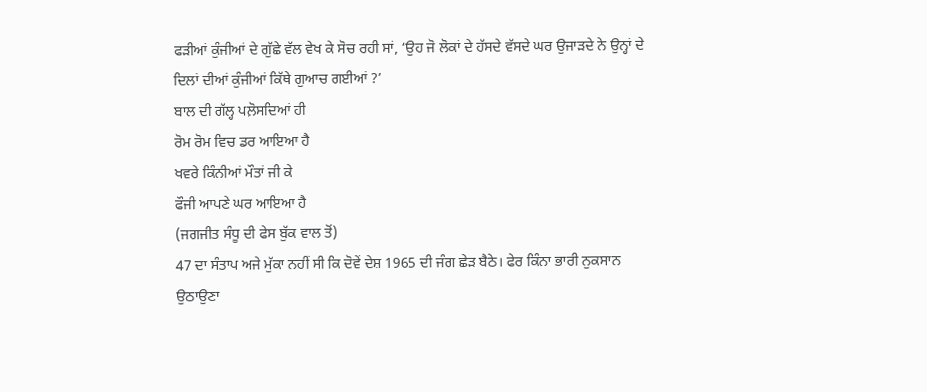ਫੜੀਆਂ ਕੁੰਜੀਆਂ ਦੇ ਗੁੱਛੇ ਵੱਲ ਵੇਖ ਕੇ ਸੋਚ ਰਹੀ ਸਾਂ, ‘ਉਹ ਜੋ ਲੋਕਾਂ ਦੇ ਹੱਸਦੇ ਵੱਸਦੇ ਘਰ ਉਜਾੜਦੇ ਨੇ ਉਨ੍ਹਾਂ ਦੇ ਦਿਲਾਂ ਦੀਆਂ ਕੁੰਜੀਆਂ ਕਿੱਥੇ ਗੁਆਚ ਗਈਆਂ ?’
ਬਾਲ ਦੀ ਗੱਲ੍ਹ ਪਲ਼ੋਸਦਿਆਂ ਹੀ
ਰੋਮ ਰੋਮ ਵਿਚ ਡਰ ਆਇਆ ਹੈ
ਖਵਰੇ ਕਿੰਨੀਆਂ ਮੌਤਾਂ ਜੀ ਕੇ
ਫੌਜੀ ਆਪਣੇ ਘਰ ਆਇਆ ਹੈ
(ਜਗਜੀਤ ਸੰਧੂ ਦੀ ਫੇਸ ਬੁੱਕ ਵਾਲ ਤੋਂ)
47 ਦਾ ਸੰਤਾਪ ਅਜੇ ਮੁੱਕਾ ਨਹੀਂ ਸੀ ਕਿ ਦੋਵੇਂ ਦੇਸ਼ 1965 ਦੀ ਜੰਗ ਛੇੜ ਬੈਠੇ। ਫੇਰ ਕਿੰਨਾ ਭਾਰੀ ਨੁਕਸਾਨ ਉਠਾਉਣਾ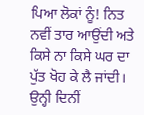ਪਿਆ ਲੋਕਾਂ ਨੂੰ! ਨਿਤ ਨਵੀਂ ਤਾਰ ਆਉਂਦੀ ਅਤੇ ਕਿਸੇ ਨਾ ਕਿਸੇ ਘਰ ਦਾ ਪੁੱਤ ਖੋਹ ਕੇ ਲੈ ਜਾਂਦੀ। ਉਨ੍ਹੀ ਦਿਨੀਂ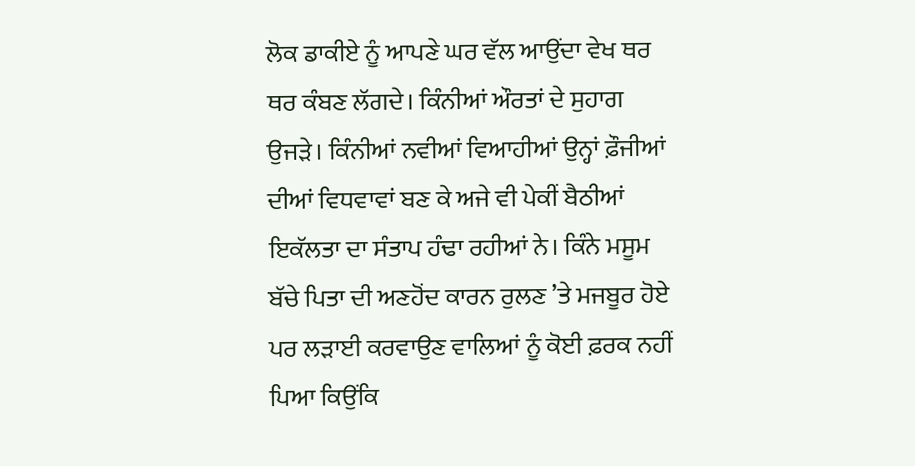ਲੋਕ ਡਾਕੀਏ ਨੂੰ ਆਪਣੇ ਘਰ ਵੱਲ ਆਉਂਦਾ ਵੇਖ ਥਰ ਥਰ ਕੰਬਣ ਲੱਗਦੇ। ਕਿੰਨੀਆਂ ਔਰਤਾਂ ਦੇ ਸੁਹਾਗ ਉਜੜੇ। ਕਿੰਨੀਆਂ ਨਵੀਆਂ ਵਿਆਹੀਆਂ ਉਨ੍ਹਾਂ ਫ਼ੌਜੀਆਂ ਦੀਆਂ ਵਿਧਵਾਵਾਂ ਬਣ ਕੇ ਅਜੇ ਵੀ ਪੇਕੀਂ ਬੈਠੀਆਂ ਇਕੱਲਤਾ ਦਾ ਸੰਤਾਪ ਹੰਢਾ ਰਹੀਆਂ ਨੇ। ਕਿੰਨੇ ਮਸੂਮ ਬੱਚੇ ਪਿਤਾ ਦੀ ਅਣਹੋਂਦ ਕਾਰਨ ਰੁਲਣ ’ਤੇ ਮਜਬੂਰ ਹੋਏ ਪਰ ਲੜਾਈ ਕਰਵਾਉਣ ਵਾਲਿਆਂ ਨੂੰ ਕੋਈ ਫ਼ਰਕ ਨਹੀਂ ਪਿਆ ਕਿਉਂਕਿ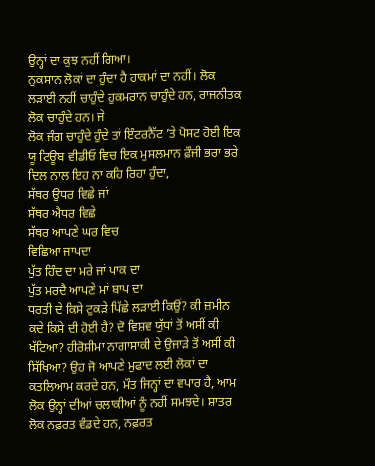ਉਨ੍ਹਾਂ ਦਾ ਕੁਝ ਨਹੀਂ ਗਿਆ।
ਨੁਕਸਾਨ ਲੋਕਾਂ ਦਾ ਹੁੰਦਾ ਹੈ ਹਾਕਮਾਂ ਦਾ ਨਹੀਂ। ਲੋਕ ਲੜਾਈ ਨਹੀਂ ਚਾਹੁੰਦੇ ਹੁਕਮਰਾਨ ਚਾਹੁੰਦੇ ਹਨ, ਰਾਜਨੀਤਕ ਲੋਕ ਚਾਹੁੰਦੇ ਹਨ। ਜੇ
ਲੋਕ ਜੰਗ ਚਾਹੁੰਦੇ ਹੁੰਦੇ ਤਾਂ ਇੰਟਰਨੈੱਟ ’ਤੇ ਪੋਸਟ ਹੋਈ ਇਕ ਯੂ ਟਿਊਬ ਵੀਡੀਓ ਵਿਚ ਇਕ ਮੁਸਲਮਾਨ ਫ਼ੌਜੀ ਭਰਾ ਭਰੇ ਦਿਲ ਨਾਲ ਇਹ ਨਾ ਕਹਿ ਰਿਹਾ ਹੁੰਦਾ,
ਸੱਥਰ ਉਧਰ ਵਿਛੇ ਜਾਂ
ਸੱਥਰ ਐਧਰ ਵਿਛੇ
ਸੱਥਰ ਆਪਣੇ ਘਰ ਵਿਚ
ਵਿਛਿਆ ਜਾਪਦਾ
ਪੁੱਤ ਹਿੰਦ ਦਾ ਮਰੇ ਜਾਂ ਪਾਕ ਦਾ
ਪੁੱਤ ਮਰਦੈ ਆਪਣੇ ਮਾਂ ਬਾਪ ਦਾ
ਧਰਤੀ ਦੇ ਕਿਸੇ ਟੁਕੜੇ ਪਿੱਛੇ ਲੜਾਈ ਕਿਉਂ? ਕੀ ਜ਼ਮੀਨ ਕਦੇ ਕਿਸੇ ਦੀ ਹੋਈ ਹੈ? ਦੋ ਵਿਸ਼ਵ ਯੁੱਧਾਂ ਤੋਂ ਅਸੀਂ ਕੀ ਖੱਟਿਆ? ਹੀਰੋਸ਼ੀਮਾ ਨਾਗਾਸਾਕੀ ਦੇ ਉਜਾੜੇ ਤੋਂ ਅਸੀਂ ਕੀ ਸਿੱਖਿਆ? ਉਹ ਜੋ ਆਪਣੇ ਮੁਫਾਦ ਲਈ ਲੋਕਾਂ ਦਾ ਕਤਲਿਆਮ ਕਰਦੇ ਹਨ, ਮੌਤ ਜਿਨ੍ਹਾਂ ਦਾ ਵਪਾਰ ਹੈ, ਆਮ ਲੋਕ ਉਨ੍ਹਾਂ ਦੀਆਂ ਚਲਾਕੀਆਂ ਨੂੰ ਨਹੀਂ ਸਮਝਦੇ। ਸ਼ਾਤਰ ਲੋਕ ਨਫ਼ਰਤ ਵੰਡਦੇ ਹਨ, ਨਫ਼ਰਤ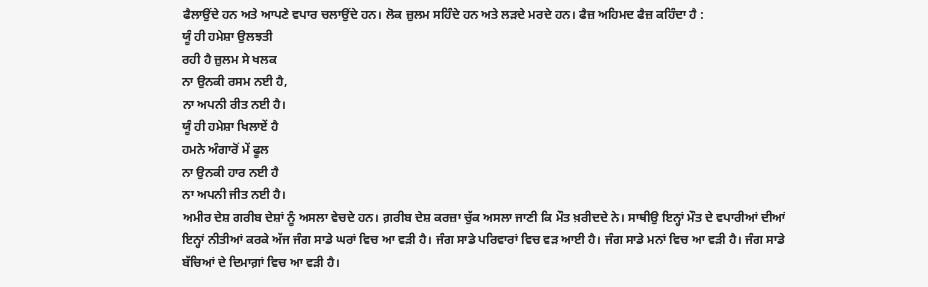ਫੈਲਾਉਂਦੇ ਹਨ ਅਤੇ ਆਪਣੇ ਵਪਾਰ ਚਲਾਉਂਦੇ ਹਨ। ਲੋਕ ਜ਼ੁਲਮ ਸਹਿੰਦੇ ਹਨ ਅਤੇ ਲੜਦੇ ਮਰਦੇ ਹਨ। ਫੈਜ਼ ਅਹਿਮਦ ਫੈਜ਼ ਕਹਿੰਦਾ ਹੈ :
ਯੂੰ ਹੀ ਹਮੇਸ਼ਾ ਉਲਝਤੀ
ਰਹੀ ਹੈ ਜ਼ੁਲਮ ਸੇ ਖਲਕ
ਨਾ ਉਨਕੀ ਰਸਮ ਨਈ ਹੈ,
ਨਾ ਅਪਨੀ ਰੀਤ ਨਈ ਹੈ।
ਯੂੰ ਹੀ ਹਮੇਸ਼ਾ ਖਿਲਾਏਂ ਹੈ
ਹਮਨੇ ਅੰਗਾਰੋਂ ਮੇਂ ਫੂਲ
ਨਾ ਉਨਕੀ ਹਾਰ ਨਈ ਹੈ
ਨਾ ਅਪਨੀ ਜੀਤ ਨਈ ਹੈ।
ਅਮੀਰ ਦੇਸ਼ ਗਰੀਬ ਦੇਸ਼ਾਂ ਨੂੰ ਅਸਲਾ ਵੇਚਦੇ ਹਨ। ਗ਼ਰੀਬ ਦੇਸ਼ ਕਰਜ਼ਾ ਚੁੱਕ ਅਸਲਾ ਜਾਣੀ ਕਿ ਮੌਤ ਖ਼ਰੀਦਦੇ ਨੇ। ਸਾਥੀਉ ਇਨ੍ਹਾਂ ਮੌਤ ਦੇ ਵਪਾਰੀਆਂ ਦੀਆਂ ਇਨ੍ਹਾਂ ਨੀਤੀਆਂ ਕਰਕੇ ਅੱਜ ਜੰਗ ਸਾਡੇ ਘਰਾਂ ਵਿਚ ਆ ਵੜੀ ਹੈ। ਜੰਗ ਸਾਡੇ ਪਰਿਵਾਰਾਂ ਵਿਚ ਵੜ ਆਈ ਹੈ। ਜੰਗ ਸਾਡੇ ਮਨਾਂ ਵਿਚ ਆ ਵੜੀ ਹੈ। ਜੰਗ ਸਾਡੇ ਬੱਚਿਆਂ ਦੇ ਦਿਮਾਗ਼ਾਂ ਵਿਚ ਆ ਵੜੀ ਹੈ।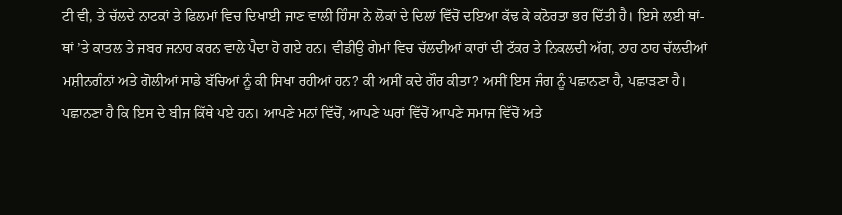ਟੀ ਵੀ, ਤੇ ਚੱਲਦੇ ਨਾਟਕਾਂ ਤੇ ਫਿਲਮਾਂ ਵਿਚ ਦਿਖਾਈ ਜਾਣ ਵਾਲੀ ਹਿੰਸਾ ਨੇ ਲੋਕਾਂ ਦੇ ਦਿਲਾਂ ਵਿੱਚੋਂ ਦਇਆ ਕੱਢ ਕੇ ਕਠੋਰਤਾ ਭਰ ਦਿੱਤੀ ਹੈ। ਇਸੇ ਲਈ ਥਾਂ-ਥਾਂ ’ਤੇ ਕਾਤਲ ਤੇ ਜਬਰ ਜਨਾਹ ਕਰਨ ਵਾਲੇ ਪੈਦਾ ਹੋ ਗਏ ਹਨ। ਵੀਡੀਉ ਗੇਮਾਂ ਵਿਚ ਚੱਲਦੀਆਂ ਕਾਰਾਂ ਦੀ ਟੱਕਰ ਤੇ ਨਿਕਲਦੀ ਅੱਗ, ਠਾਹ ਠਾਹ ਚੱਲਦੀਆਂ ਮਸ਼ੀਨਗੰਨਾਂ ਅਤੇ ਗੋਲੀਆਂ ਸਾਡੇ ਬੱਚਿਆਂ ਨੂੰ ਕੀ ਸਿਖਾ ਰਹੀਆਂ ਹਨ? ਕੀ ਅਸੀਂ ਕਦੇ ਗੌਰ ਕੀਤਾ? ਅਸੀਂ ਇਸ ਜੰਗ ਨੂੰ ਪਛਾਨਣਾ ਹੈ, ਪਛਾੜਣਾ ਹੈ। ਪਛਾਨਣਾ ਹੈ ਕਿ ਇਸ ਦੇ ਬੀਜ ਕਿੱਥੇ ਪਏ ਹਨ। ਆਪਣੇ ਮਨਾਂ ਵਿੱਚੋਂ, ਆਪਣੇ ਘਰਾਂ ਵਿੱਚੋਂ ਆਪਣੇ ਸਮਾਜ ਵਿੱਚੋਂ ਅਤੇ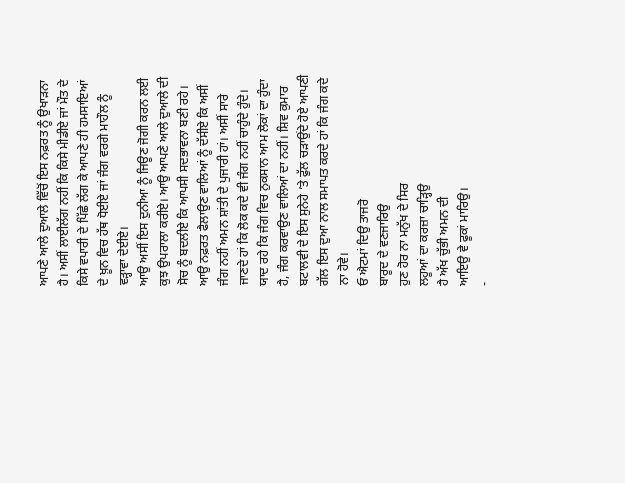ਆਪਣੇ ਆਲੇ ਦੁਆਲੇ ਵਿੱਚੋਂ ਇਸ ਨਫ਼ਰਤ ਨੂੰ ਉਖਾੜਨਾ ਹੈ। ਅਸੀਂ ਲਾਈਲੱਗ ਨਹੀਂ ਕਿ ਕਿਸੇ ਮੀਡੀਏ ਜਾਂ ਮੌਤ ਦੇ ਕਿਸੇ ਵਪਾਰੀ ਦੇ ਪਿੱਛੇ ਲੱਗ ਕੇ ਆਪਣੇ ਹੀ ਹਮਸਾਇਆਂ ਦੇ ਖ਼ੂਨ ਵਿਚ ਹੱਥ ਧੋਈਏ ਜਾਂ ਜੰਗ ਵਰਗੇ ਮਾਹੌਲ ਨੂੰ ਵੜ੍ਹਾਵਾ ਦੇਈਏ।
ਆਉ ਅਸੀਂ ਇਸ ਦੁਨੀਆ ਨੂੰ ਜਿਊਣ ਜੋਗੀ ਕਰਨ ਲਈ ਕੁਝ ਉਪਰਾਲਾ ਕਰੀਏ। ਆਉ ਆਪਣੇ ਆਲੇ ਦੁਆਲੇ ਦੀ ਸੋਚ ਨੂੰ ਬਦਲੀਏ ਕਿ ਆਪਸੀ ਸਦਭਾਵਨਾ ਬਣੀ ਰਹੇ। ਆਉ ਨਫ਼ਰਤ ਫੈਲਾਉਣ ਵਾਲਿਆਂ ਨੂੰ ਦੱਸੀਏ ਕਿ ਅਸੀਂ ਜੰਗ ਨਹੀਂ ਅਮਨ ਸ਼ਾਂਤੀ ਦੇ ਪੁਜਾਰੀ ਹਾਂ। ਅਸੀਂ ਸਾਰੇ ਜਾਣਦੇ ਹਾਂ ਕਿ ਲੋਕ ਕਦੇ ਵੀ ਜੰਗ ਨਹੀਂ ਚਾਹੁੰਦੇ ਹੁੰਦੇ। ਯਾਦ ਰਹੇ ਕਿ ਜੰਗ ਵਿਚ ਨੁਕਸਾਨ ਆਮ ਲੋਕਾਂ ਦਾ ਹੁੰਦਾ ਹੈ, ਜੰਗ ਕਰਵਾਉਣ ਵਾਲਿਆਂ ਦਾ ਨਹੀਂ। ਸ਼ਿਵ ਕੁਮਾਰ ਬਟਾਲਵੀ ਦੇ ਇਸ ਸੁਨੇਹੇ ’ਤੇ ਫੁੱਲ ਚੜਾਉਂਦੇ ਹੋਏ ਆਪਣੀ ਗੱਲ ਇਸ ਦੁਆ ਨਾਲ ਸਮਾਪਤ ਕਰਦੇ ਹਾਂ ਕਿ ਜੰਗ ਕਦੇ ਨਾ ਹੋਵੇ।
ਓ ਐਟਮਾਂ ਦਿਉ ਤਾਜਰੋ
ਬਾਰੂਦ ਦੇ ਵਣਜਾਰਿਉ
ਹੁਣ ਹੋਰ ਨਾ ਮਨੁੱਖ ਦੇ ਸਿਰ
ਲਹੂਆਂ ਦਾ ਕਰਜ਼ਾ ਚਾੜ੍ਹਿਉ
ਹੈ ਅੱਖ ਚੁੱਭੀ ਅਮਨ ਦੀ
ਆਇਉ ਵੇ ਫੂਕਾਂ ਮਾਰਿਉ।
-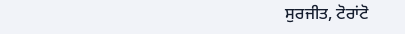ਸੁਰਜੀਤ, ਟੋਰਾਂਟੋ